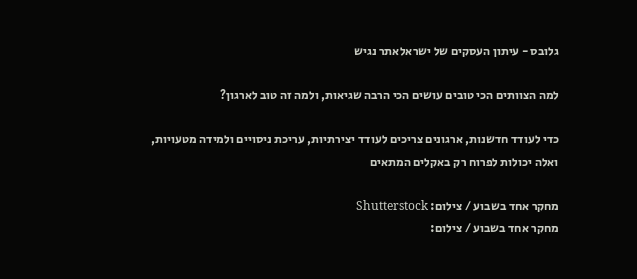גלובס - עיתון העסקים של ישראלאתר נגיש

למה הצוותים הכי טובים עושים הכי הרבה שגיאות, ולמה זה טוב לארגון?

כדי לעודד חדשנות, ארגונים צריכים לעודד יצירתיות, עריכת ניסויים ולמידה מטעויות, ואלה יכולות לפרוח רק באקלים המתאים

מחקר אחד בשבוע / צילום: Shutterstock
מחקר אחד בשבוע / צילום: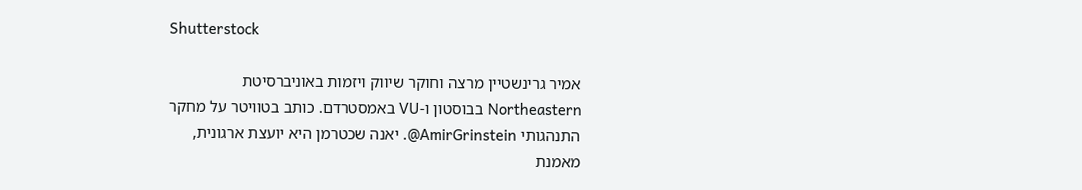Shutterstock

אמיר גרינשטיין מרצה וחוקר שיווק ויזמות באוניברסיטת Northeastern בבוסטון ו-VU באמסטרדם. כותב בטוויטר על מחקר התנהגותי AmirGrinstein@. יאנה שכטרמן היא יועצת ארגונית, מאמנת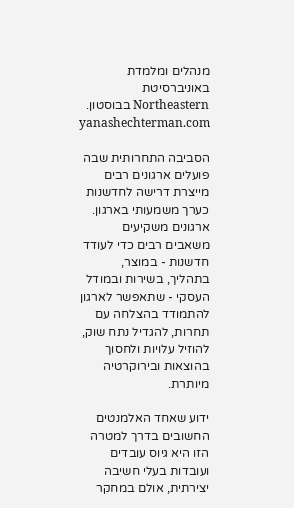מנהלים ומלמדת באוניברסיטת Northeastern בבוסטון. yanashechterman.com

הסביבה התחרותית שבה פועלים ארגונים רבים מייצרת דרישה לחדשנות כערך משמעותי בארגון. ארגונים משקיעים משאבים רבים כדי לעודד חדשנות - במוצר, בתהליך, בשירות ובמודל העסקי - שתאפשר לארגון להתמודד בהצלחה עם תחרות, להגדיל נתח שוק, להוזיל עלויות ולחסוך בהוצאות ובירוקרטיה מיותרת.

ידוע שאחד האלמנטים החשובים בדרך למטרה הזו היא גיוס עובדים ועובדות בעלי חשיבה יצירתית, אולם במחקר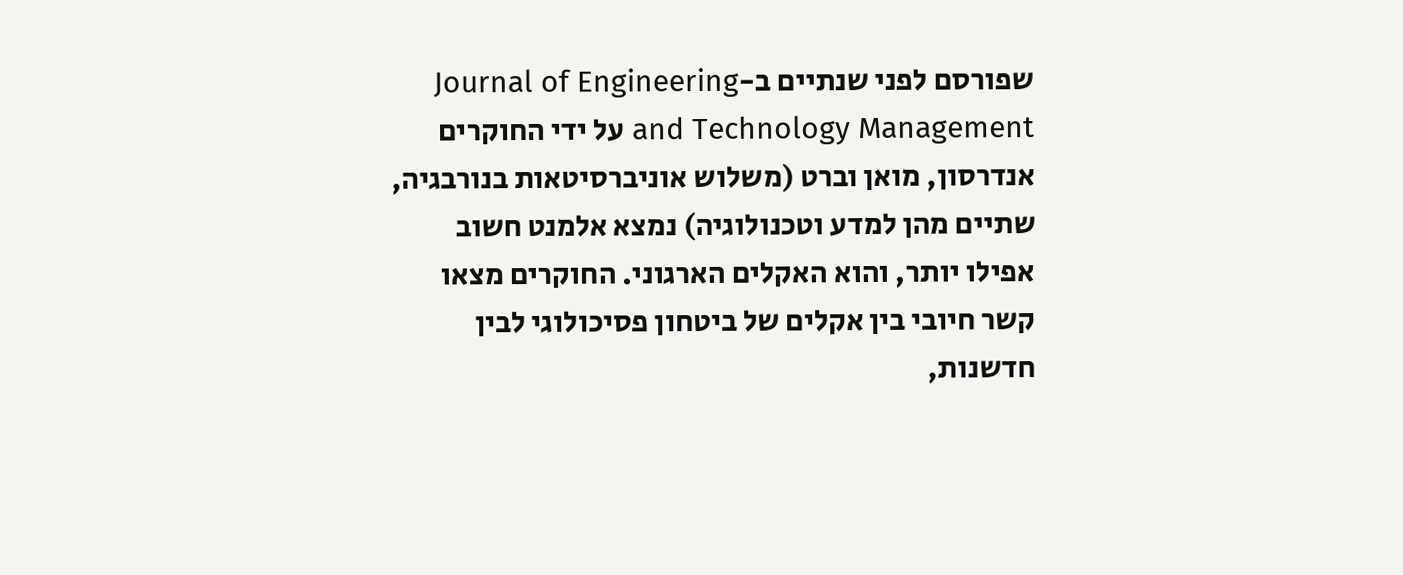שפורסם לפני שנתיים ב-Journal of Engineering and Technology Management על ידי החוקרים אנדרסון, מואן וברט (משלוש אוניברסיטאות בנורבגיה, שתיים מהן למדע וטכנולוגיה) נמצא אלמנט חשוב אפילו יותר, והוא האקלים הארגוני. החוקרים מצאו קשר חיובי בין אקלים של ביטחון פסיכולוגי לבין חדשנות,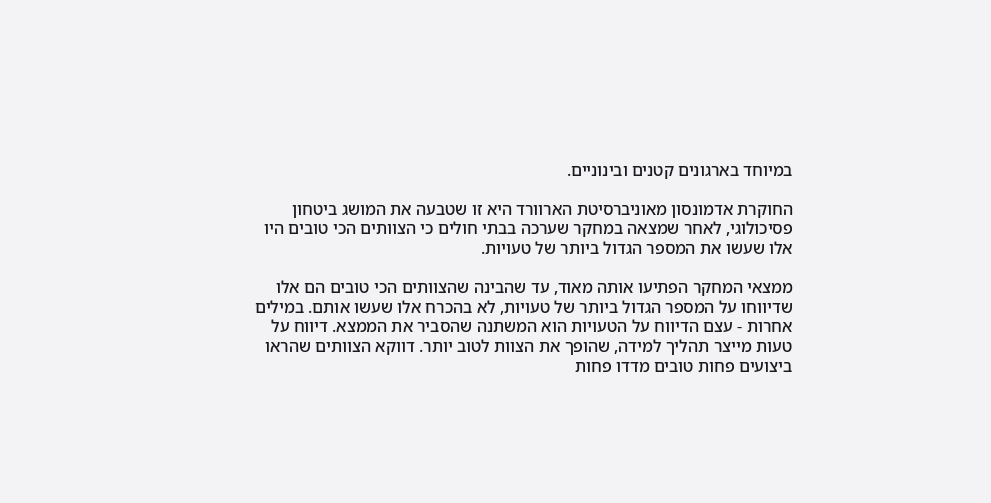במיוחד בארגונים קטנים ובינוניים.

החוקרת אדמונסון מאוניברסיטת הארוורד היא זו שטבעה את המושג ביטחון פסיכולוגי, לאחר שמצאה במחקר שערכה בבתי חולים כי הצוותים הכי טובים היו אלו שעשו את המספר הגדול ביותר של טעויות.

ממצאי המחקר הפתיעו אותה מאוד, עד שהבינה שהצוותים הכי טובים הם אלו שדיווחו על המספר הגדול ביותר של טעויות, לא בהכרח אלו שעשו אותם. במילים אחרות - עצם הדיווח על הטעויות הוא המשתנה שהסביר את הממצא. דיווח על טעות מייצר תהליך למידה, שהופך את הצוות לטוב יותר. דווקא הצוותים שהראו ביצועים פחות טובים מדדו פחות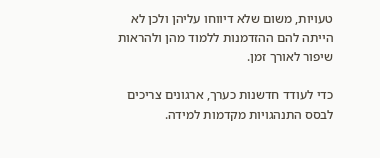טעויות, משום שלא דיווחו עליהן ולכן לא הייתה להם ההזדמנות ללמוד מהן ולהראות שיפור לאורך זמן.

כדי לעודד חדשנות כערך, ארגונים צריכים לבסס התנהגויות מקדמות למידה.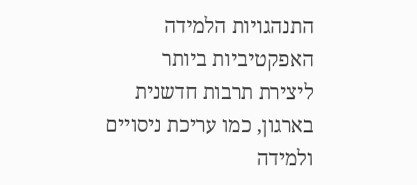התנהגויות הלמידה האפקטיביות ביותר ליצירת תרבות חדשנית בארגון, כמו עריכת ניסויים ולמידה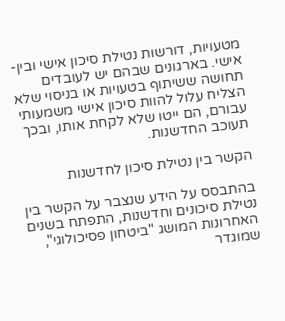מטעויות, דורשות נטילת סיכון אישי ובין-אישי. בארגונים שבהם יש לעובדים תחושה ששיתוף בטעויות או בניסוי שלא הצליח עלול להוות סיכון אישי משמעותי עבורם, הם ייטו שלא לקחת אותו, ובכך תעוכב החדשנות.

הקשר בין נטילת סיכון לחדשנות

בהתבסס על הידע שנצבר על הקשר בין נטילת סיכונים וחדשנות, התפתח בשנים האחרונות המושג "ביטחון פסיכולוגי", שמוגדר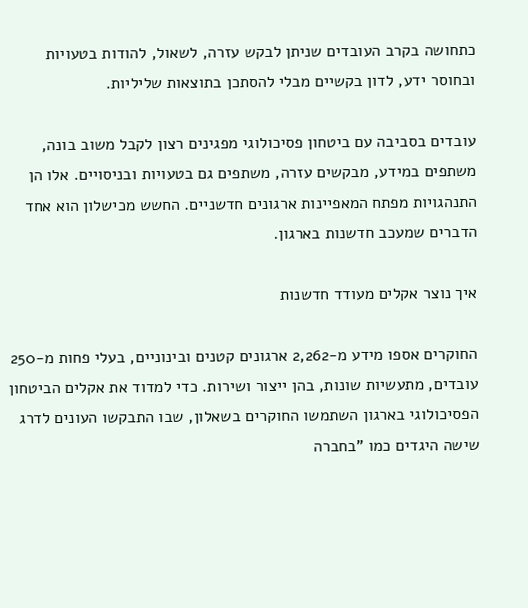כתחושה בקרב העובדים שניתן לבקש עזרה, לשאול, להודות בטעויות ובחוסר ידע, לדון בקשיים מבלי להסתכן בתוצאות שליליות.

עובדים בסביבה עם ביטחון פסיכולוגי מפגינים רצון לקבל משוב בונה, משתפים במידע, מבקשים עזרה, משתפים גם בטעויות ובניסויים. אלו הן התנהגויות מפתח המאפיינות ארגונים חדשניים. החשש מכישלון הוא אחד הדברים שמעכב חדשנות בארגון.

איך נוצר אקלים מעודד חדשנות

החוקרים אספו מידע מ-2,262 ארגונים קטנים ובינוניים, בעלי פחות מ-250 עובדים, מתעשיות שונות, בהן ייצור ושירות. כדי למדוד את אקלים הביטחון הפסיכולוגי בארגון השתמשו החוקרים בשאלון, שבו התבקשו העונים לדרג שישה היגדים כמו "בחברה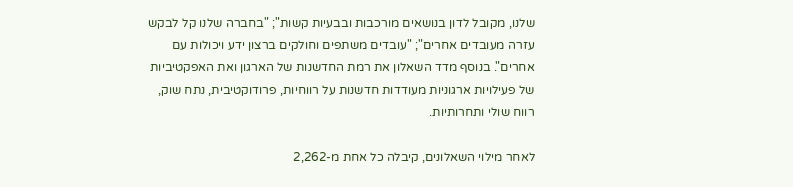שלנו, מקובל לדון בנושאים מורכבות ובבעיות קשות"; "בחברה שלנו קל לבקש עזרה מעובדים אחרים"; "עובדים משתפים וחולקים ברצון ידע ויכולות עם אחרים". בנוסף מדד השאלון את רמת החדשנות של הארגון ואת האפקטיביות של פעילויות ארגוניות מעודדות חדשנות על רווחיות, פרודוקטיבית, נתח שוק, רווח שולי ותחרותיות.

לאחר מילוי השאלונים, קיבלה כל אחת מ-2,262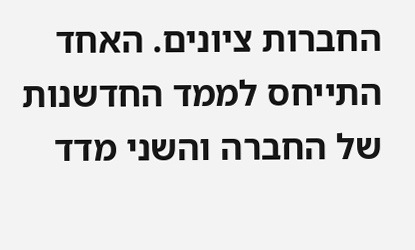החברות ציונים. האחד התייחס לממד החדשנות של החברה והשני מדד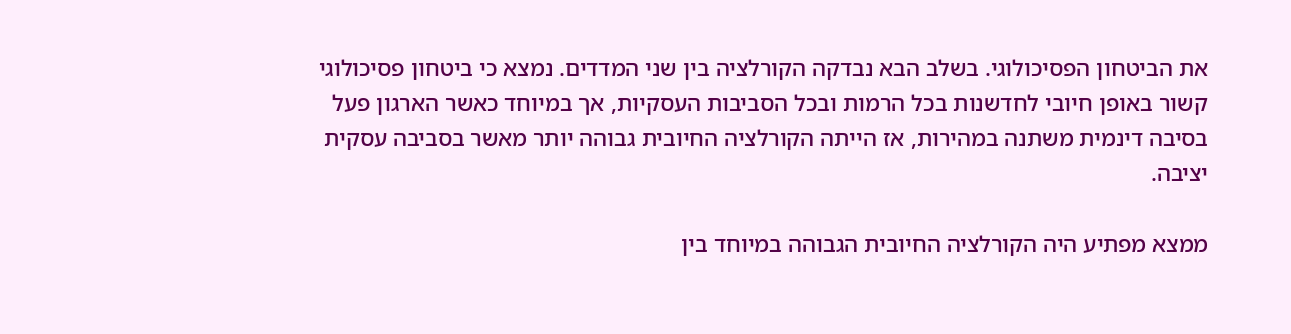את הביטחון הפסיכולוגי. בשלב הבא נבדקה הקורלציה בין שני המדדים. נמצא כי ביטחון פסיכולוגי קשור באופן חיובי לחדשנות בכל הרמות ובכל הסביבות העסקיות, אך במיוחד כאשר הארגון פעל בסיבה דינמית משתנה במהירות, אז הייתה הקורלציה החיובית גבוהה יותר מאשר בסביבה עסקית יציבה.

ממצא מפתיע היה הקורלציה החיובית הגבוהה במיוחד בין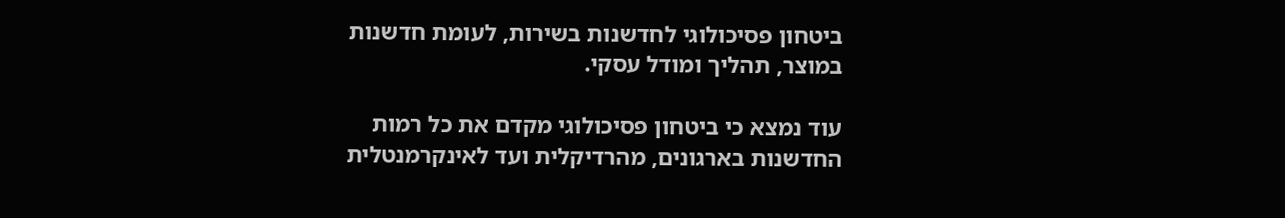ביטחון פסיכולוגי לחדשנות בשירות, לעומת חדשנות במוצר, תהליך ומודל עסקי.

עוד נמצא כי ביטחון פסיכולוגי מקדם את כל רמות החדשנות בארגונים, מהרדיקלית ועד לאינקרמנטלית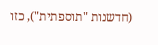(חדשנות "תוספתית"), כזו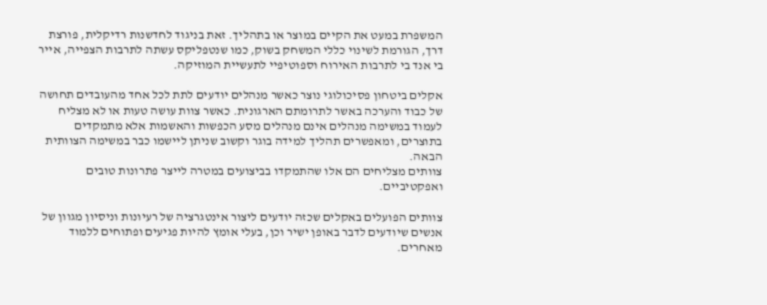המשפרת במעט את הקיים במוצר או בתהליך. זאת בניגוד לחדשנות רדיקלית, פורצת דרך, הגורמת לשינוי כללי המשחק בשוק, כמו שנטפליקס עשתה לתרבות הצפייה, אייר בי אנד בי לתרבות האירוח וספוטיפיי לתעשיית המוזיקה.

אקלים ביטחון פסיכולוגי נוצר כאשר מנהלים יודעים לתת לכל אחד מהעובדים תחושה של כבוד והערכה באשר לתרומתם הארגונית. כאשר צוות עושה טעות או לא מצליח לעמוד במשימה מנהלים אינם מנהלים מסע הכפשות והאשמות אלא מתמקדים בתוצרים, ומאפשרים תהליך למידה בוגר וקשוב שניתן ליישמו כבר במשימה הצוותית הבאה.
צוותים מצליחים הם אלו שהתמקדו בביצועים במטרה לייצר פתרונות טובים ואפקטיביים.

צוותים הפועלים באקלים שכזה יודעים ליצור אינטגרציה של רעיונות וניסיון מגוון של אנשים שיודעים לדבר באופן ישיר וכן, בעלי אומץ להיות פגיעים ופתוחים ללמוד מאחרים.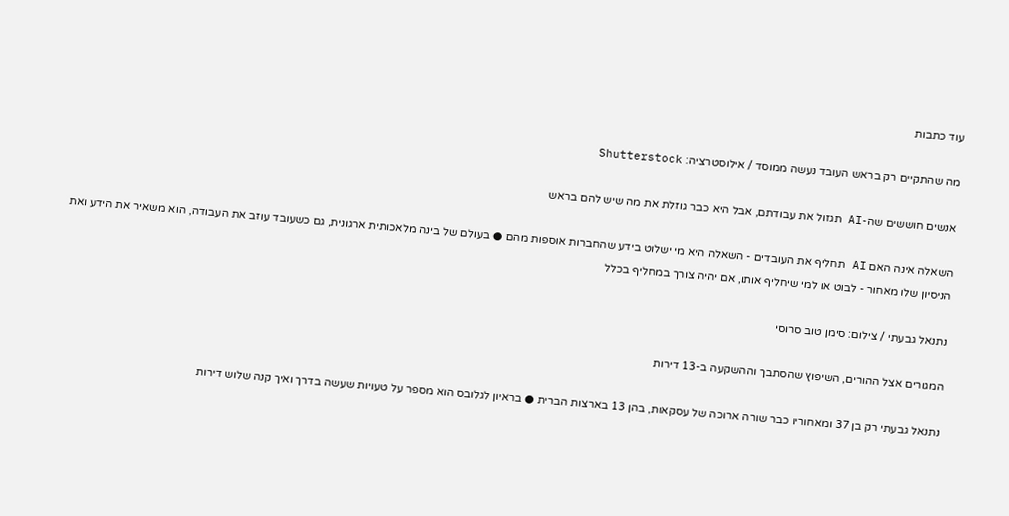עוד כתבות

מה שהתקיים רק בראש העובד נעשה ממוסד / אילוסטרציה: Shutterstock

אנשים חוששים שה-AI תגזול את עבודתם, אבל היא כבר גוזלת את מה שיש להם בראש

השאלה אינה האם AI תחליף את העובדים - השאלה היא מי ישלוט בידע שהחברות אוספות מהם ● בעולם של בינה מלאכותית ארגונית, גם כשעובד עוזב את העבודה, הוא משאיר את הידע ואת הניסיון שלו מאחור - לבוט או למי שיחליף אותו, אם יהיה צורך במחליף בכלל

נתנאל גבעתי / צילום: סימן טוב סרוסי

המגורים אצל ההורים, השיפוץ שהסתבך וההשקעה ב-13 דירות

נתנאל גבעתי רק בן 37 ומאחוריו כבר שורה ארוכה של עסקאות, בהן 13 בארצות הברית ● בראיון לגלובס הוא מספר על טעויות שעשה בדרך ואיך קנה שלוש דירות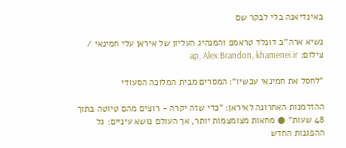באינדיאנה בלי לבקר שם

נשיא ארה''ב דונלד טראמפ והמנהיג העליון של איראן עלי חמינאי / צילום: ap, Alex Brandon, khamenei.ir

"לחסל את חמינאי עכשיו": המסרים מבית המלוכה הסעודי

ההזדמנות האחרונה לאיראן: "כדי שזה יקרה - רוצים מהם טיוטה בתוך 48 שעות" ● מחאות מצומצמות יותר, אך העולם נושא עיניים: גל ההפגנות החדש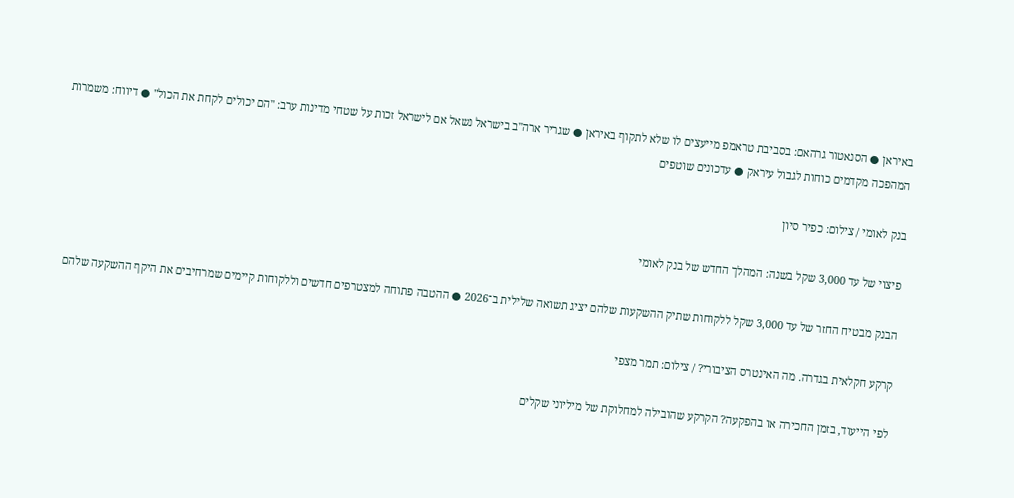באיראן ● הסנאטור גרהאם: בסביבת טראמפ מייעצים לו שלא לתקוף באיראן ● שגריר ארה"ב בישראל נשאל אם לישראל זכות על שטחי מדינות ערב: "הם יכולים לקחת את הכול" ● דיווח: משמרות המהפכה מקדמים כוחות לגבול עיראק ● עדכונים שוטפים

בנק לאומי / צילום: כפיר סיון

פיצוי של עד 3,000 שקל בשנה: המהלך החדש של בנק לאומי

הבנק מבטיח החזר של עד 3,000 שקל ללקוחות שתיק ההשקעות שלהם יציג תשואה שלילית ב־2026 ● ההטבה פתוחה למצטרפים חדשים וללקוחות קיימים שמרחיבים את היקף ההשקעה שלהם

קרקע חקלאית בגדרה. מה האינטרס הציבורי? / צילום: תמר מצפי

לפי הייעוד, בזמן החכירה או בהפקעה? הקרקע שהובילה למחלוקת של מיליוני שקלים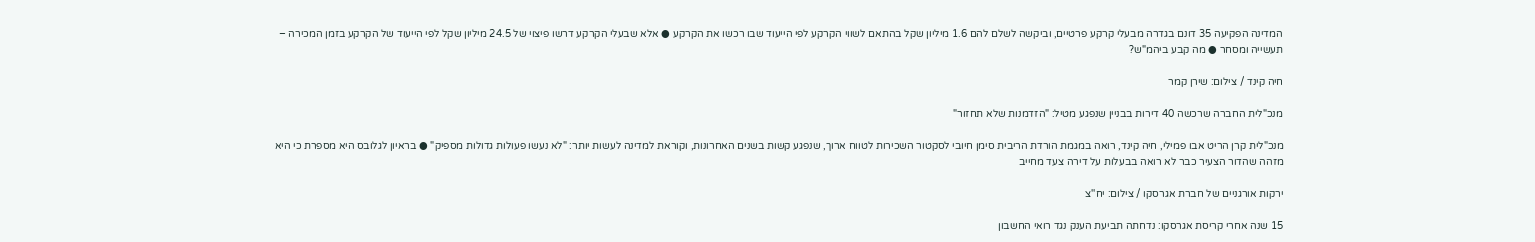המדינה הפקיעה 35 דונם בגדרה מבעלי קרקע פרטיים, וביקשה לשלם להם 1.6 מיליון שקל בהתאם לשווי הקרקע לפי הייעוד שבו רכשו את הקרקע ● אלא שבעלי הקרקע דרשו פיצוי של 24.5 מיליון שקל לפי הייעוד של הקרקע בזמן המכירה – תעשייה ומסחר ● מה קבע ביהמ"ש?

חיה קינד / צילום: שירן קמר

מנכ"לית החברה שרכשה 40 דירות בבניין שנפגע מטיל: "הזדמנות שלא תחזור"

מנכ"לית קרן הריט אבו פמילי, חיה קינד, רואה במגמת הורדת הריבית סימן חיובי לסקטור השכירות לטווח ארוך, שנפגע קשות בשנים האחרונות, וקוראת למדינה לעשות יותר: "לא נעשו פעולות גדולות מספיק" ● בראיון לגלובס היא מספרת כי היא מזהה שהדור הצעיר כבר לא רואה בבעלות על דירה צעד מחייב

ירקות אורגניים של חברת אגרסקו / צילום: יח''צ

15 שנה אחרי קריסת אגרסקו: נדחתה תביעת הענק נגד רואי החשבון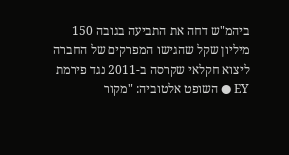ביהמ"ש דחה את התביעה בגובה 150 מיליון שקל שהגישו המפרקים של החברה ליצוא חקלאי שקרסה ב-2011 נגד פירמת EY ● השופט אלטוביה: "מקור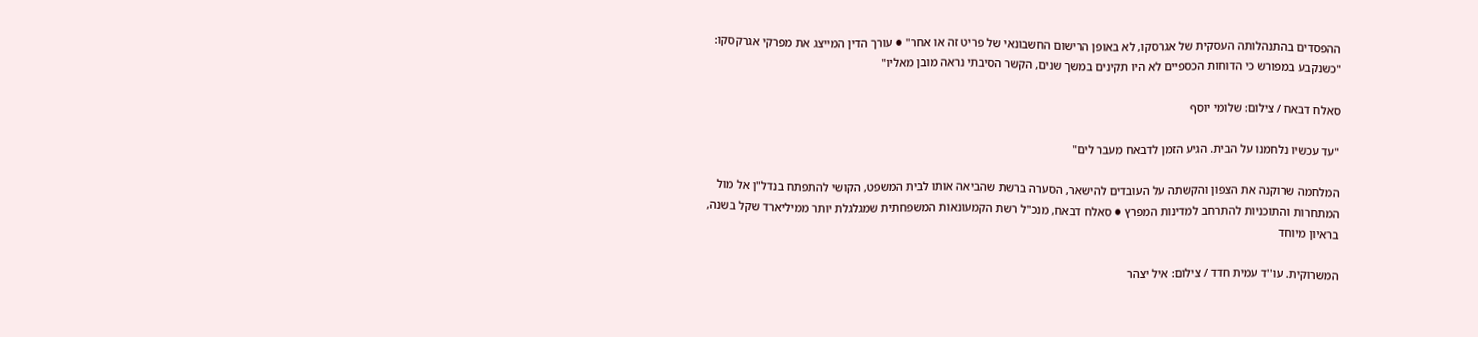ההפסדים בהתנהלותה העסקית של אגרסקו, לא באופן הרישום החשבונאי של פריט זה או אחר" ● עורך הדין המייצג את מפרקי אגרקסקו: "כשנקבע במפורש כי הדוחות הכספיים לא היו תקינים במשך שנים, הקשר הסיבתי נראה מובן מאליו"

סאלח דבאח / צילום: שלומי יוסף

"עד עכשיו נלחמנו על הבית. הגיע הזמן לדבאח מעבר לים"

המלחמה שרוקנה את הצפון והקשתה על העובדים להישאר, הסערה ברשת שהביאה אותו לבית המשפט, הקושי להתפתח בנדל"ן אל מול המתחרות והתוכניות להתרחב למדינות המפרץ ● סאלח דבאח, מנכ"ל רשת הקמעונאות המשפחתית שמגלגלת יותר ממיליארד שקל בשנה, בראיון מיוחד

המשרוקית. עו''ד עמית חדד / צילום: איל יצהר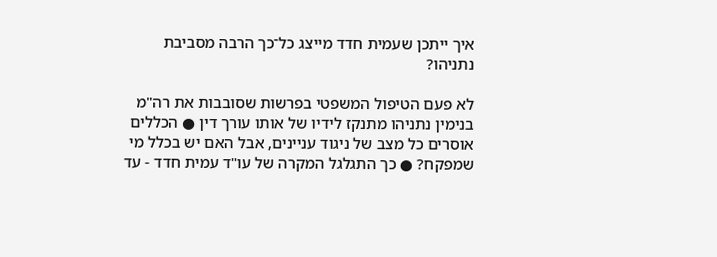איך ייתכן שעמית חדד מייצג כל־כך הרבה מסביבת נתניהו?

לא פעם הטיפול המשפטי בפרשות שסובבות את רה"מ בנימין נתניהו מתנקז לידיו של אותו עורך דין ● הכללים אוסרים כל מצב של ניגוד עניינים, אבל האם יש בכלל מי שמפקח? ● כך התגלגל המקרה של עו"ד עמית חדד - עד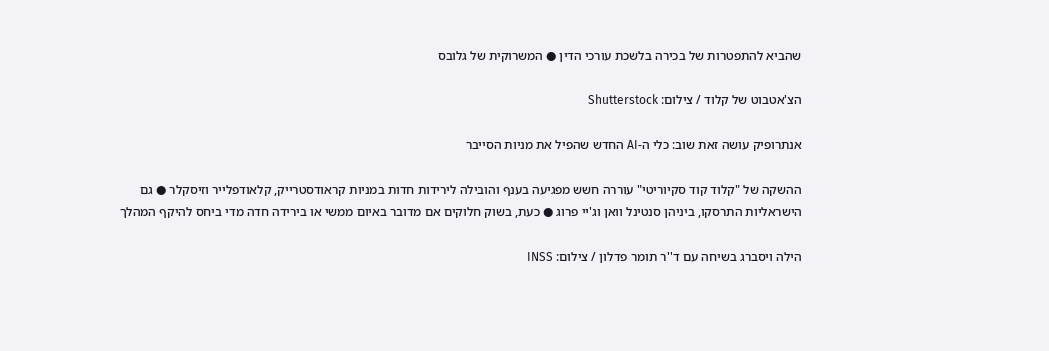שהביא להתפטרות של בכירה בלשכת עורכי הדין ● המשרוקית של גלובס

הצ'אטבוט של קלוד / צילום: Shutterstock

אנתרופיק עושה זאת שוב: כלי ה-AI החדש שהפיל את מניות הסייבר

ההשקה של "קלוד קוד סקיוריטי" עוררה חשש מפגיעה בענף והובילה לירידות חדות במניות קראודסטרייק, קלאודפלייר וזיסקלר ● גם הישראליות התרסקו, ביניהן סנטינל וואן וג'יי פרוג ● כעת, בשוק חלוקים אם מדובר באיום ממשי או בירידה חדה מדי ביחס להיקף המהלך

הילה ויסברג בשיחה עם ד''ר תומר פדלון / צילום: INSS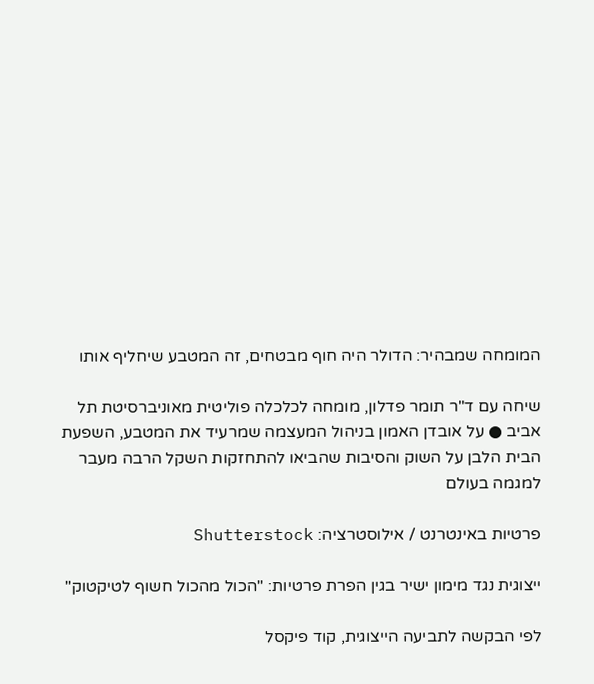המומחה שמבהיר: הדולר היה חוף מבטחים, זה המטבע שיחליף אותו

שיחה עם ד"ר תומר פדלון, מומחה לכלכלה פוליטית מאוניברסיטת תל אביב ● על אובדן האמון בניהול המעצמה שמרעיד את המטבע, השפעת הבית הלבן על השוק והסיבות שהביאו להתחזקות השקל הרבה מעבר למגמה בעולם

פרטיות באינטרנט / אילוסטרציה: Shutterstock

ייצוגית נגד מימון ישיר בגין הפרת פרטיות: "הכול מהכול חשוף לטיקטוק"

לפי הבקשה לתביעה הייצוגית, קוד פיקסל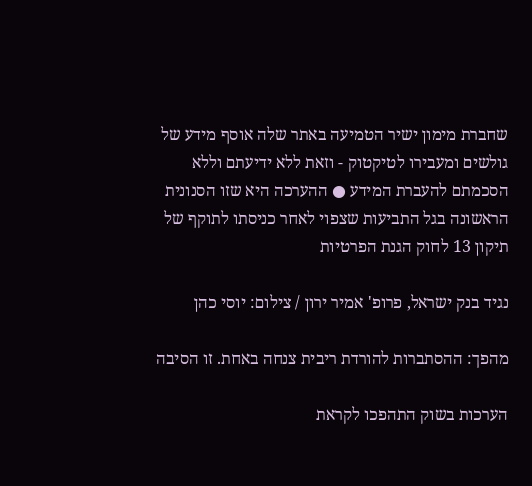שחברת מימון ישיר הטמיעה באתר שלה אוסף מידע של גולשים ומעבירו לטיקטוק - וזאת ללא ידיעתם וללא הסכמתם להעברת המידע ● ההערכה היא שזו הסנונית הראשונה בגל התביעות שצפוי לאחר כניסתו לתוקף של תיקון 13 לחוק הגנת הפרטיות

נגיד בנק ישראל, פרופ' אמיר ירון / צילום: יוסי כהן

מהפך: ההסתברות להורדת ריבית צנחה באחת. זו הסיבה

הערכות בשוק התהפכו לקראת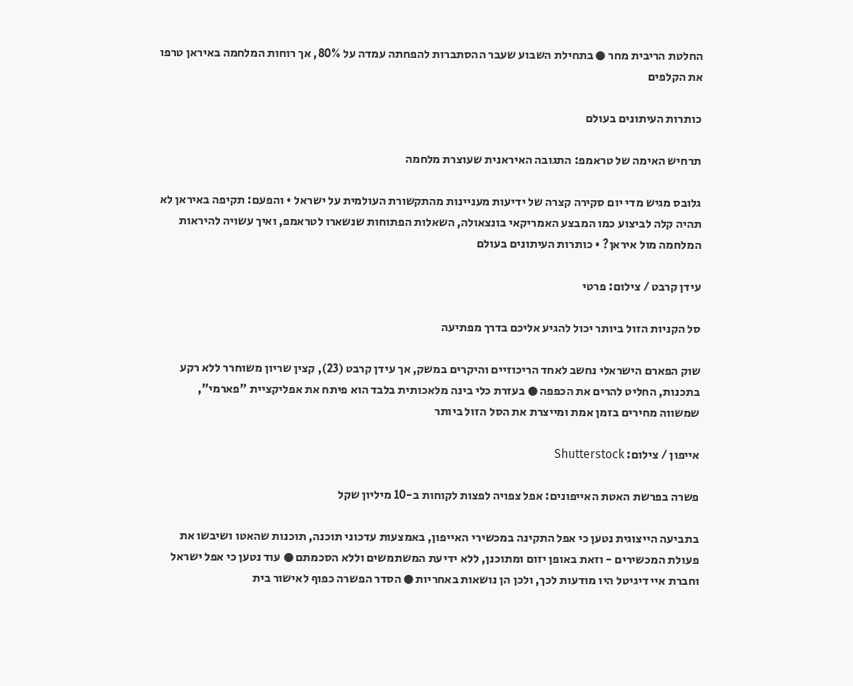החלטת הריבית מחר ● בתחילת השבוע שעבר ההסתברות להפחתה עמדה על 80%, אך רוחות המלחמה באיראן טרפו את הקלפים

כותרות העיתונים בעולם

תרחיש האימה של טראמפ: התגובה האיראנית שעוצרת מלחמה

גלובס מגיש מדי יום סקירה קצרה של ידיעות מעניינות מהתקשורת העולמית על ישראל • והפעם: תקיפה באיראן לא תהיה קלה לביצוע כמו המבצע האמריקאי בונצאולה, השאלות הפתוחות שנשארו לטראמפ, ואיך עשויה להיראות המלחמה מול איראן? • כותרות העיתונים בעולם

עידן קרבט / צילום: פרטי

סל הקניות הזול ביותר יכול להגיע אליכם בדרך מפתיעה

שוק הפארם הישראלי נחשב לאחד הריכוזיים והיקרים במשק, אך עידן קרבט (23), קצין שריון משוחרר ללא רקע בתכנות, החליט להרים את הכפפה ● בעזרת כלי בינה מלאכותית בלבד הוא פיתח את אפליקציית "פארמי", שמשווה מחירים בזמן אמת ומייצרת את הסל הזול ביותר

אייפון / צילום: Shutterstock

פשרה בפרשת האטת האייפונים: אפל צפויה לפצות לקוחות ב-10 מיליון שקל

בתביעה הייצוגית נטען כי אפל התקינה במכשירי האייפון, באמצעות עדכוני תוכנה, תוכנות שהאטו ושיבשו את פעולת המכשירים - וזאת באופן יזום ומתוכנן, ללא ידיעת המשתמשים וללא הסכמתם ● עוד נטען כי אפל ישראל וחברת איי דיגיטל היו מודעות לכך, ולכן הן נושאות באחריות ● הסדר הפשרה כפוף לאישור בית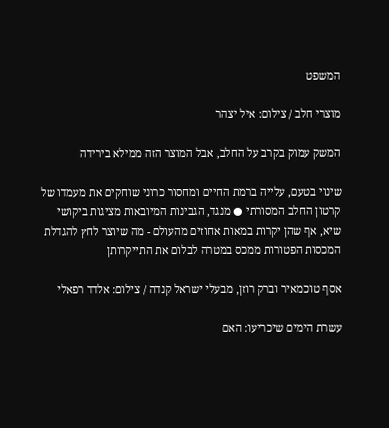המשפט

מוצרי חלב / צילום: איל יצהר

המשק עמוק בקרב על החלב, אבל המוצר הזה ממילא בירידה

שינוי בטעם, עלייה ברמת החיים ומחסור כרוני שוחקים את מעמדו של קרטון החלב המסורתי ● מנגד, הגבינות המיובאות מציגות ביקושי שיא, אף שהן יקרות במאות אחוזים מהעולם - מה שיוצר לחץ להגדלת המכסות הפטורות ממכס במטרה לבלום את התייקרותן

אסף טוכמאיר וברק רוזן, מבעלי ישראל קנדה / צילום: אלדד רפאלי

עשרת הימים שיכריעו: האם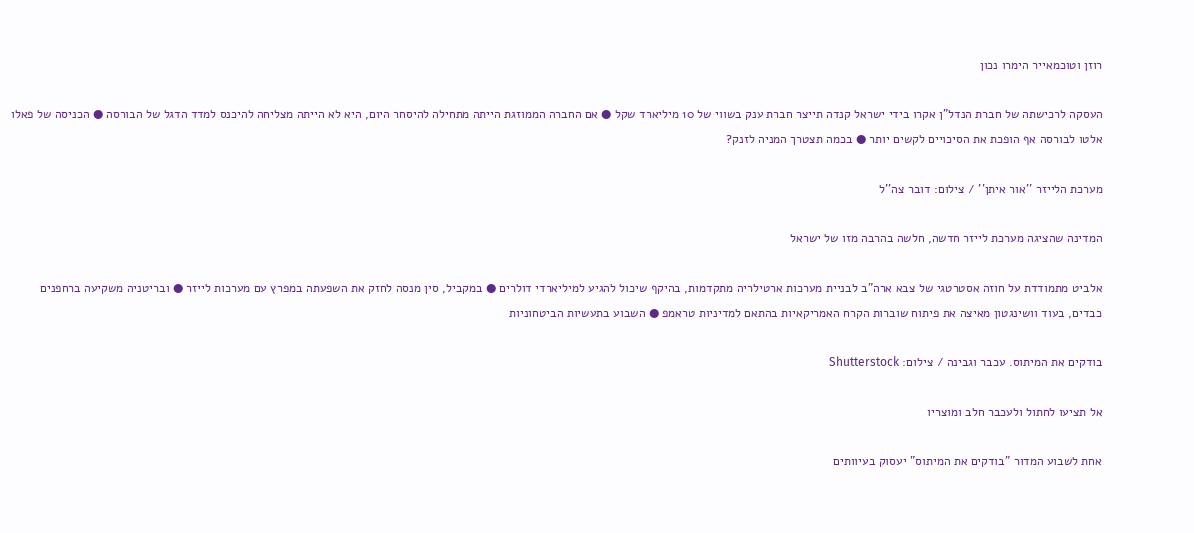רוזן וטוכמאייר הימרו נכון

העסקה לרכישתה של חברת הנדל"ן אקרו בידי ישראל קנדה תייצר חברת ענק בשווי של 10 מיליארד שקל ● אם החברה הממוזגת הייתה מתחילה להיסחר היום, היא לא הייתה מצליחה להיכנס למדד הדגל של הבורסה ● הכניסה של פאלו אלטו לבורסה אף הופכת את הסיכויים לקשים יותר ● בכמה תצטרך המניה לזנק?

מערכת הלייזר ''אור איתן'' / צילום: דובר צה''ל

המדינה שהציגה מערכת לייזר חדשה, חלשה בהרבה מזו של ישראל

אלביט מתמודדת על חוזה אסטרטגי של צבא ארה"ב לבניית מערכות ארטילריה מתקדמות, בהיקף שיכול להגיע למיליארדי דולרים ● במקביל, סין מנסה לחזק את השפעתה במפרץ עם מערכות לייזר ● ובריטניה משקיעה ברחפנים כבדים, בעוד וושינגטון מאיצה את פיתוח שוברות הקרח האמריקאיות בהתאם למדיניות טראמפ ● השבוע בתעשיות הביטחוניות

בודקים את המיתוס. עכבר וגבינה / צילום: Shutterstock

אל תציעו לחתול ולעכבר חלב ומוצריו

אחת לשבוע המדור "בודקים את המיתוס" יעסוק בעיוותים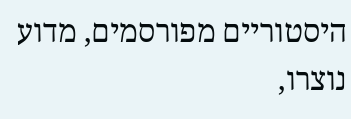היסטוריים מפורסמים, מדוע נוצרו,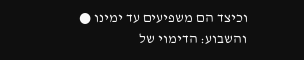וכיצד הם משפיעים עד ימינו ● והשבוע: הדימוי של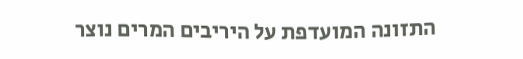התזונה המועדפת על היריבים המרים נוצר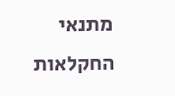מתנאי החקלאות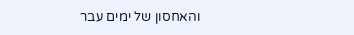והאחסון של ימים עבר